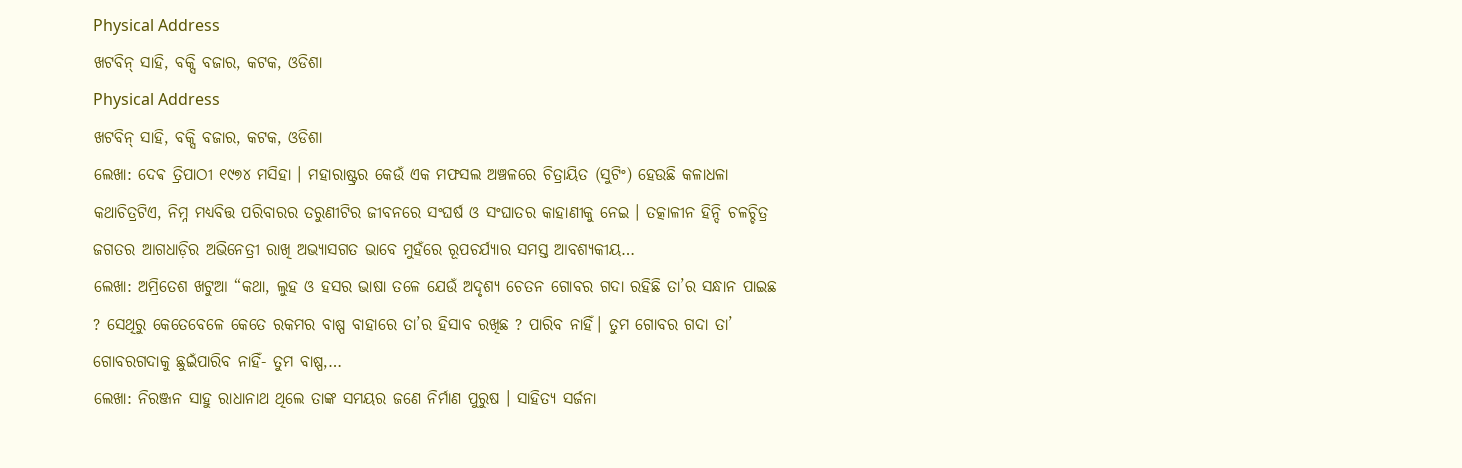Physical Address
ଖଟବିନ୍ ସାହି, ବକ୍ସି ବଜାର, କଟକ, ଓଡିଶା
Physical Address
ଖଟବିନ୍ ସାହି, ବକ୍ସି ବଜାର, କଟକ, ଓଡିଶା
ଲେଖା: ଦେଵ ତ୍ରିପାଠୀ ୧୯୭୪ ମସିହା । ମହାରାଷ୍ଟ୍ରର କେଉଁ ଏକ ମଫସଲ ଅଞ୍ଚଳରେ ଚିତ୍ରାୟିତ (ସୁଟିଂ) ହେଉଛି କଳାଧଳା କଥାଚିତ୍ରଟିଏ, ନିମ୍ନ ମଧ୍ୟବିତ୍ତ ପରିବାରର ତରୁଣୀଟିର ଜୀବନରେ ସଂଘର୍ଷ ଓ ସଂଘାତର କାହାଣୀକୁ ନେଇ । ତତ୍କାଳୀନ ହିନ୍ଦି ଚଳଚ୍ଚିତ୍ର ଜଗତର ଆଗଧାଡ଼ିର ଅଭିନେତ୍ରୀ ରାଖି ଅଭ୍ୟାସଗତ ଭାବେ ମୁହଁରେ ରୂପଚର୍ଯ୍ୟାର ସମସ୍ତ ଆବଶ୍ୟକୀୟ…
ଲେଖା: ଅମ୍ରିତେଶ ଖଟୁଆ “କଥା, ଲୁହ ଓ ହସର ଭାଷା ତଳେ ଯେଉଁ ଅଦୃଶ୍ୟ ଚେତନ ଗୋବର ଗଦା ରହିଛି ତା’ର ସନ୍ଧାନ ପାଇଛ ? ସେଥିରୁ କେତେବେଳେ କେତେ ରକମର ବାଷ୍ପ ବାହାରେ ତା’ର ହିସାବ ରଖିଛ ? ପାରିବ ନାହିଁ। ତୁମ ଗୋବର ଗଦା ତା’ ଗୋବରଗଦାକୁ ଛୁଇଁପାରିବ ନାହିଁ- ତୁମ ବାଷ୍ପ,…
ଲେଖା: ନିରଞ୍ଜନ ସାହୁ ରାଧାନାଥ ଥିଲେ ତାଙ୍କ ସମୟର ଜଣେ ନିର୍ମାଣ ପୁରୁଷ । ସାହିତ୍ୟ ସର୍ଜନା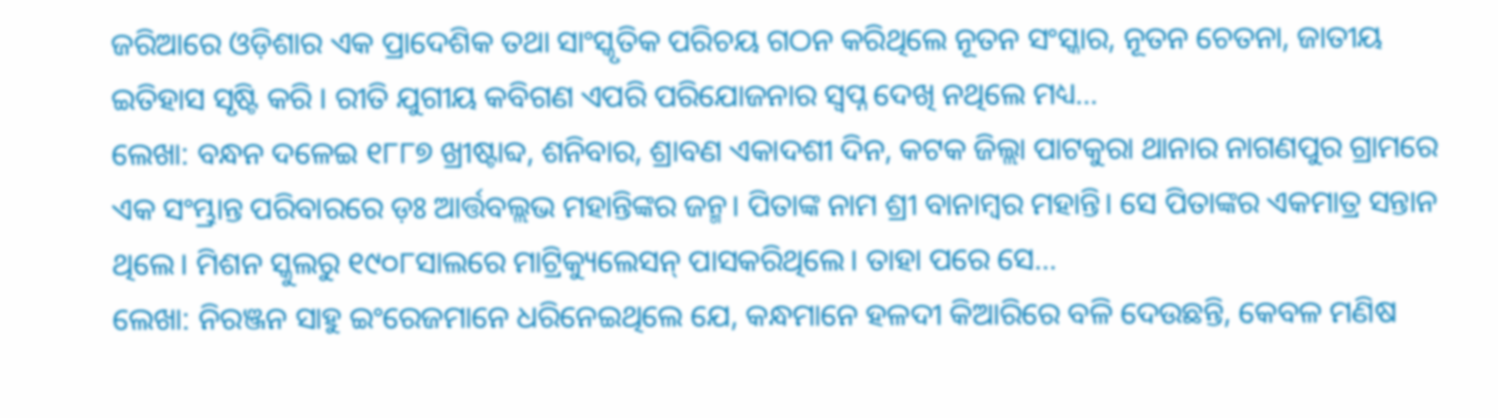ଜରିଆରେ ଓଡ଼ିଶାର ଏକ ପ୍ରାଦେଶିକ ତଥା ସାଂସ୍କୃତିକ ପରିଚୟ ଗଠନ କରିଥିଲେ ନୂତନ ସଂସ୍କାର, ନୂତନ ଚେତନା, ଜାତୀୟ ଇତିହାସ ସୃଷ୍ଟି କରି । ରୀତି ଯୁଗୀୟ କବିଗଣ ଏପରି ପରିଯୋଜନାର ସ୍ଵପ୍ନ ଦେଖି ନଥିଲେ ମଧ୍ୟ…
ଲେଖା: ବନ୍ଧନ ଦଳେଇ ୧୮୮୭ ଖ୍ରୀଷ୍ଟାବ୍ଦ, ଶନିବାର, ଶ୍ରାବଣ ଏକାଦଶୀ ଦିନ, କଟକ ଜିଲ୍ଲା ପାଟକୁରା ଥାନାର ନାଗଣପୁର ଗ୍ରାମରେ ଏକ ସଂମ୍ଭ୍ରାନ୍ତ ପରିବାରରେ ଡ଼ଃ ଆର୍ତ୍ତବଲ୍ଲଭ ମହାନ୍ତିଙ୍କର ଜନ୍ମ। ପିତାଙ୍କ ନାମ ଶ୍ରୀ ବାନାମ୍ବର ମହାନ୍ତି। ସେ ପିତାଙ୍କର ଏକମାତ୍ର ସନ୍ତାନ ଥିଲେ। ମିଶନ ସ୍କୁଲରୁ ୧୯୦୮ସାଲରେ ମାଟ୍ରିକ୍ୟୁଲେସନ୍ ପାସକରିଥିଲେ। ତାହା ପରେ ସେ…
ଲେଖା: ନିରଞ୍ଜନ ସାହୁ ଇଂରେଜମାନେ ଧରିନେଇଥିଲେ ଯେ, କନ୍ଧମାନେ ହଳଦୀ କିଆରିରେ ବଳି ଦେଉଛନ୍ତି, କେବଳ ମଣିଷ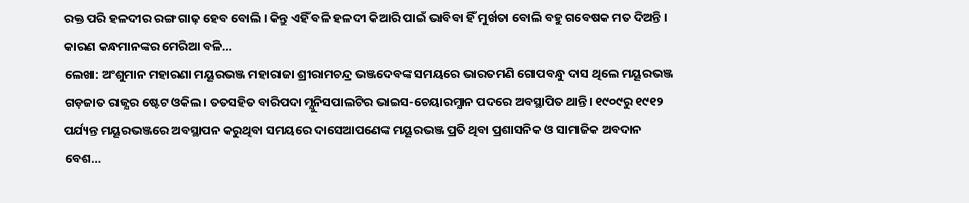ରକ୍ତ ପରି ହଳଦୀର ରଙ୍ଗ ଗାଢ଼ ହେବ ବୋଲି । କିନ୍ତୁ ଏହିଁ ବଳି ହଳଦୀ କିଆରି ପାଇଁ ଭାବିବା ହିଁ ମୁର୍ଖତା ବୋଲି ବହୁ ଗବେଷକ ମତ ଦିଅନ୍ତି । କାରଣ କନ୍ଧମାନଙ୍କର ମେରିଆ ବଳି…
ଲେଖା: ଅଂଶୁମାନ ମହାରଣା ମୟୂରଭଞ୍ଜ ମହାରାଜା ଶ୍ରୀରାମଚନ୍ଦ୍ର ଭଞ୍ଜଦେବଙ୍କ ସମୟରେ ଭାରତମଣି ଗୋପବନ୍ଧୁ ଦାସ ଥିଲେ ମୟୂରଭଞ୍ଜ ଗଡ଼ଜାତ ରାଜ୍ଯର ଷ୍ଟେଟ ଓକିଲ। ତତସହିତ ବାରିପଦା ମ୍ଯୁନିସପାଲଟିର ଭାଇସ-ଚେୟାରମ୍ଯାନ ପଦରେ ଅବସ୍ଥାପିତ ଥାନ୍ତି। ୧୯୦୯ରୁ ୧୯୧୨ ପର୍ଯ୍ୟନ୍ତ ମୟୂରଭଞ୍ଜରେ ଅବସ୍ଥାପନ କରୁଥିବା ସମୟରେ ଦାସେଆପଣେଙ୍କ ମୟୂରଭଞ୍ଜ ପ୍ରତି ଥିବା ପ୍ରଶାସନିକ ଓ ସାମାଜିକ ଅବଦାନ ବେଶ…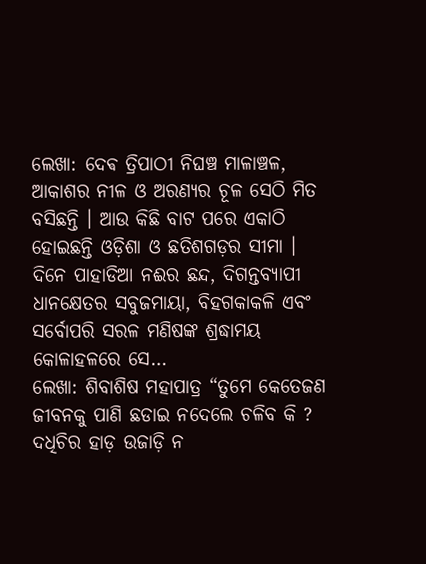ଲେଖା: ଦେଵ ତ୍ରିପାଠୀ ନିଘଞ୍ଚ ମାଳାଞ୍ଚଳ, ଆକାଶର ନୀଳ ଓ ଅରଣ୍ୟର ଚୂଳ ସେଠି ମିତ ବସିଛନ୍ତି । ଆଉ କିଛି ବାଟ ପରେ ଏକାଠି ହୋଇଛନ୍ତି ଓଡ଼ିଶା ଓ ଛତିଶଗଡ଼ର ସୀମା । ଦିନେ ପାହାଡିଆ ନଈର ଛନ୍ଦ, ଦିଗନ୍ତବ୍ୟାପୀ ଧାନକ୍ଷେତର ସବୁଜମାୟା, ବିହଗକାକଳି ଏବଂ ସର୍ବୋପରି ସରଳ ମଣିଷଙ୍କ ଶ୍ରଦ୍ଧାମୟ କୋଳାହଳରେ ସେ…
ଲେଖା: ଶିବାଶିଷ ମହାପାତ୍ର “ତୁମେ କେତେଜଣ ଜୀବନକୁ ପାଣି ଛଡାଇ ନଦେଲେ ଚଳିବ କି ? ଦଧିଚିର ହାଡ଼ ଉଜାଡ଼ି ନ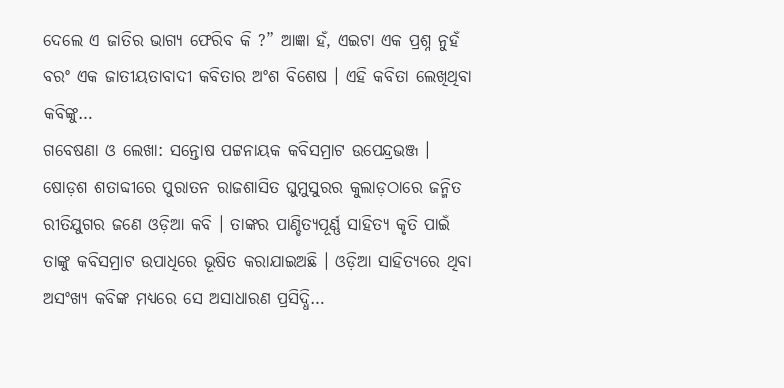ଦେଲେ ଏ ଜାତିର ଭାଗ୍ୟ ଫେରିବ କି ?” ଆଜ୍ଞା ହଁ, ଏଇଟା ଏକ ପ୍ରଶ୍ନ ନୁହଁ ବରଂ ଏକ ଜାତୀୟତାବାଦୀ କବିତାର ଅଂଶ ବିଶେଷ । ଏହି କବିତା ଲେଖିଥିବା କବିଙ୍କୁ…
ଗବେଷଣା ଓ ଲେଖା: ସନ୍ତୋଷ ପଟ୍ଟନାୟକ କବିସମ୍ରାଟ ଉପେନ୍ଦ୍ରଭଞ୍ଜ । ଷୋଡ଼ଶ ଶତାବ୍ଦୀରେ ପୁରାତନ ରାଜଶାସିତ ଘୁମୁସୁରର କୁଲାଡ଼ଠାରେ ଜନ୍ମିତ ରୀତିଯୁଗର ଜଣେ ଓଡ଼ିଆ କବି । ତାଙ୍କର ପାଣ୍ଡିତ୍ୟପୂର୍ଣ୍ଣ ସାହିତ୍ୟ କୃତି ପାଇଁ ତାଙ୍କୁ କବିସମ୍ରାଟ ଉପାଧିରେ ଭୂଷିତ କରାଯାଇଅଛି । ଓଡ଼ିଆ ସାହିତ୍ୟରେ ଥିବା ଅସଂଖ୍ୟ କବିଙ୍କ ମଧ୍ୟରେ ସେ ଅସାଧାରଣ ପ୍ରସିଦ୍ଧି…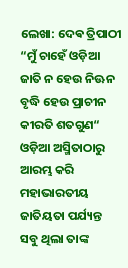ଲେଖା: ଦେଵ ତ୍ରିପାଠୀ “ମୁଁ ଚାହେଁ ଓଡ଼ିଆ ଜାତି ନ ହେଉ ନିଊନ ବୃଦ୍ଧି ହେଉ ପ୍ରାଚୀନ କୀରତି ଶତଗୁଣ“ ଓଡ଼ିଆ ଅସ୍ମିତାଠାରୁ ଆରମ୍ଭ କରି ମହାଭାରତୀୟ ଜାତିୟତା ପର୍ଯ୍ୟନ୍ତ ସବୁ ଥିଲା ତାଙ୍କ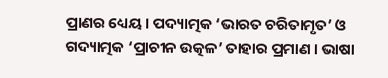ପ୍ରାଣର ଧ୍ୟେୟ । ପଦ୍ୟାତ୍ମକ ‘ଭାରତ ଚରିତାମୃତ’ ଓ ଗଦ୍ୟାତ୍ମକ ‘ପ୍ରାଚୀନ ଉତ୍କଳ’ ତାହାର ପ୍ରମାଣ । ଭାଷା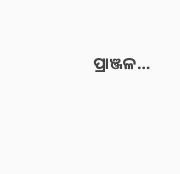ପ୍ରାଞ୍ଜଳ…